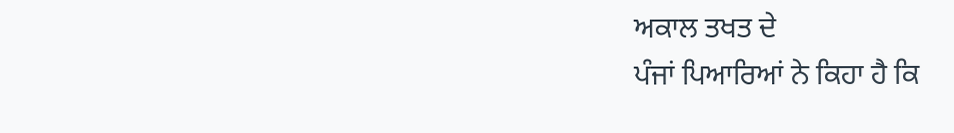ਅਕਾਲ ਤਖਤ ਦੇ
ਪੰਜਾਂ ਪਿਆਰਿਆਂ ਨੇ ਕਿਹਾ ਹੈ ਕਿ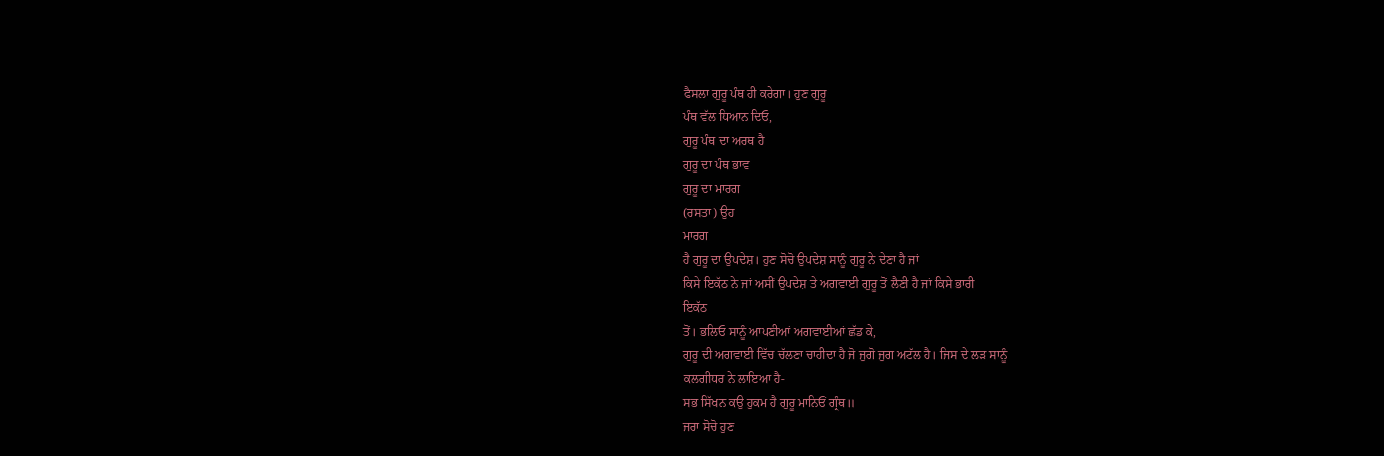ਫੈਸਲਾ ਗੁਰੂ ਪੰਥ ਹੀ ਕਰੇਗਾ। ਹੁਣ ਗੁਰੂ
ਪੰਥ ਵੱਲ ਧਿਆਨ ਦਿਓ,
ਗੁਰੂ ਪੰਥ ਦਾ ਅਰਥ ਹੈ
ਗੁਰੂ ਦਾ ਪੰਥ ਭਾਵ
ਗੁਰੂ ਦਾ ਮਾਰਗ
(ਰਸਤਾ) ਉਹ
ਮਾਰਗ
ਹੈ ਗੁਰੂ ਦਾ ਉਪਦੇਸ਼। ਹੁਣ ਸੋਚੋ ਉਪਦੇਸ਼ ਸਾਨੂੰ ਗੁਰੂ ਨੇ ਦੇਣਾ ਹੈ ਜਾਂ
ਕਿਸੇ ਇਕੱਠ ਨੇ ਜਾਂ ਅਸੀਂ ਉਪਦੇਸ਼ ਤੇ ਅਗਵਾਈ ਗੁਰੂ ਤੋਂ ਲੈਣੀ ਹੈ ਜਾਂ ਕਿਸੇ ਭਾਰੀ
ਇਕੱਠ
ਤੋਂ। ਭਲਿਓ ਸਾਨੂੰ ਆਪਣੀਆਂ ਅਗਵਾਈਆਂ ਛੱਡ ਕੇ,
ਗੁਰੂ ਦੀ ਅਗਵਾਈ ਵਿੱਚ ਚੱਲਣਾ ਚਾਹੀਦਾ ਹੈ ਜੋ ਜੁਗੋ ਜੁਗ ਅਟੱਲ ਹੈ। ਜਿਸ ਦੇ ਲੜ ਸਾਨੂੰ
ਕਲਗੀਧਰ ਨੇ ਲਾਇਆ ਹੈ-
ਸਭ ਸਿੱਖਨ ਕਉ ਹੁਕਮ ਹੈ ਗੁਰੂ ਮਾਨਿਓਂ ਗ੍ਰੰਥ॥
ਜਰਾ ਸੋਚੋ ਹੁਣ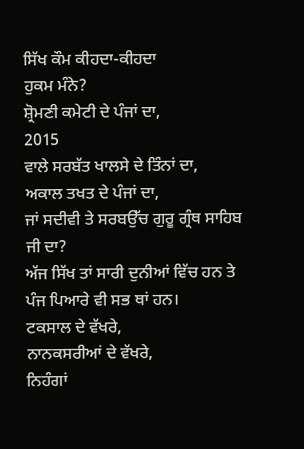ਸਿੱਖ ਕੌਮ ਕੀਹਦਾ-ਕੀਹਦਾ
ਹੁਕਮ ਮੰਨੇ?
ਸ਼੍ਰੋਮਣੀ ਕਮੇਟੀ ਦੇ ਪੰਜਾਂ ਦਾ,
2015
ਵਾਲੇ ਸਰਬੱਤ ਖਾਲਸੇ ਦੇ ਤਿੰਨਾਂ ਦਾ,
ਅਕਾਲ ਤਖਤ ਦੇ ਪੰਜਾਂ ਦਾ,
ਜਾਂ ਸਦੀਵੀ ਤੇ ਸਰਬਉੱਚ ਗੁਰੂ ਗ੍ਰੰਥ ਸਾਹਿਬ ਜੀ ਦਾ?
ਅੱਜ ਸਿੱਖ ਤਾਂ ਸਾਰੀ ਦੁਨੀਆਂ ਵਿੱਚ ਹਨ ਤੇ ਪੰਜ ਪਿਆਰੇ ਵੀ ਸਭ ਥਾਂ ਹਨ।
ਟਕਸਾਲ ਦੇ ਵੱਖਰੇ,
ਨਾਨਕਸਰੀਆਂ ਦੇ ਵੱਖਰੇ,
ਨਿਹੰਗਾਂ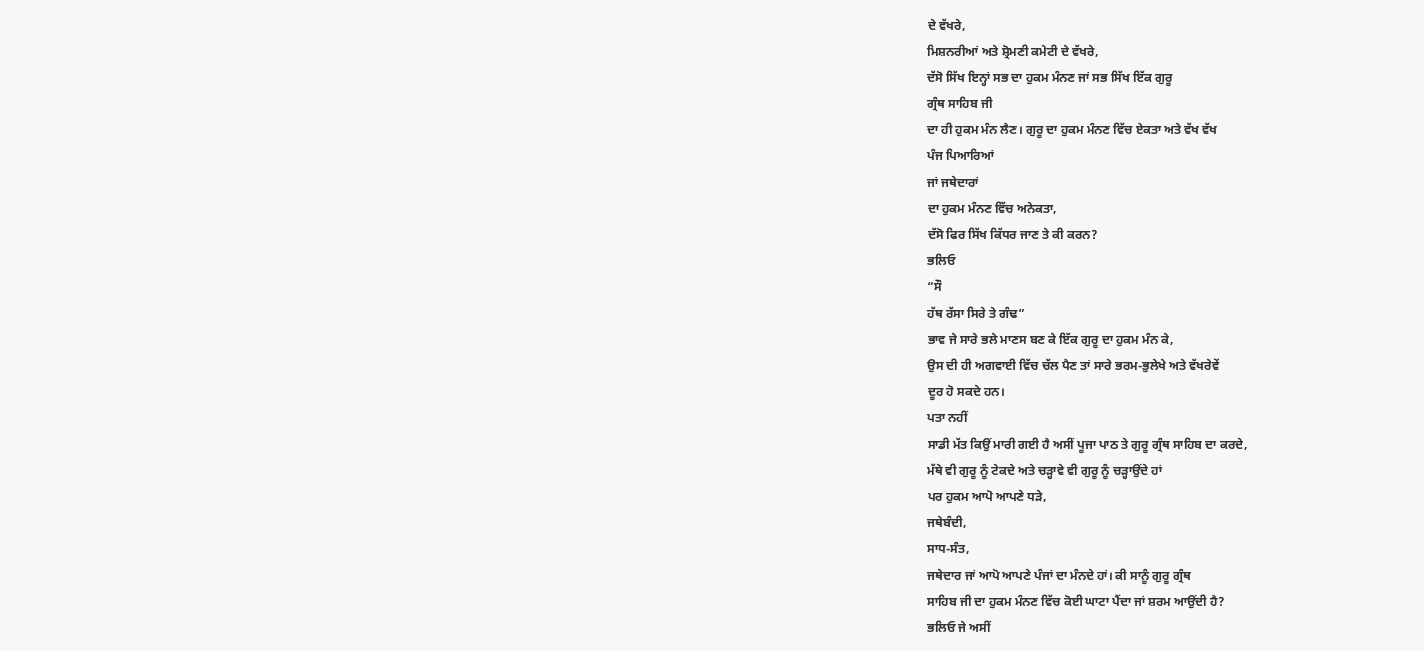ਦੇ ਵੱਖਰੇ,
ਮਿਸ਼ਨਰੀਆਂ ਅਤੇ ਸ਼੍ਰੋਮਣੀ ਕਮੇਟੀ ਦੇ ਵੱਖਰੇ,
ਦੱਸੋ ਸਿੱਖ ਇਨ੍ਹਾਂ ਸਭ ਦਾ ਹੁਕਮ ਮੰਨਣ ਜਾਂ ਸਭ ਸਿੱਖ ਇੱਕ ਗੁਰੂ
ਗ੍ਰੰਥ ਸਾਹਿਬ ਜੀ
ਦਾ ਹੀ ਹੁਕਮ ਮੰਨ ਲੈਣ। ਗੁਰੂ ਦਾ ਹੁਕਮ ਮੰਨਣ ਵਿੱਚ ਏਕਤਾ ਅਤੇ ਵੱਖ ਵੱਖ
ਪੰਜ ਪਿਆਰਿਆਂ
ਜਾਂ ਜਥੇਦਾਰਾਂ
ਦਾ ਹੁਕਮ ਮੰਨਣ ਵਿੱਚ ਅਨੇਕਤਾ,
ਦੱਸੋ ਫਿਰ ਸਿੱਖ ਕਿੱਧਰ ਜਾਣ ਤੇ ਕੀ ਕਰਨ?
ਭਲਿਓ
“ਸੌ
ਹੱਥ ਰੱਸਾ ਸਿਰੇ ਤੇ ਗੰਢ”
ਭਾਵ ਜੇ ਸਾਰੇ ਭਲੇ ਮਾਣਸ ਬਣ ਕੇ ਇੱਕ ਗੁਰੂ ਦਾ ਹੁਕਮ ਮੰਨ ਕੇ,
ਉਸ ਦੀ ਹੀ ਅਗਵਾਈ ਵਿੱਚ ਚੱਲ ਪੈਣ ਤਾਂ ਸਾਰੇ ਭਰਮ-ਭੁਲੇਖੇ ਅਤੇ ਵੱਖਰੇਵੇਂ
ਦੂਰ ਹੋ ਸਕਦੇ ਹਨ।
ਪਤਾ ਨਹੀਂ
ਸਾਡੀ ਮੱਤ ਕਿਉਂ ਮਾਰੀ ਗਈ ਹੈ ਅਸੀਂ ਪੂਜਾ ਪਾਠ ਤੇ ਗੁਰੂ ਗ੍ਰੰਥ ਸਾਹਿਬ ਦਾ ਕਰਦੇ,
ਮੱਥੇ ਵੀ ਗੁਰੂ ਨੂੰ ਟੇਕਦੇ ਅਤੇ ਚੜ੍ਹਾਵੇ ਵੀ ਗੁਰੂ ਨੂੰ ਚੜ੍ਹਾਉਂਦੇ ਹਾਂ
ਪਰ ਹੁਕਮ ਆਪੋ ਆਪਣੇ ਧੜੇ,
ਜਥੇਬੰਦੀ,
ਸਾਧ-ਸੰਤ,
ਜਥੇਦਾਰ ਜਾਂ ਆਪੋ ਆਪਣੇ ਪੰਜਾਂ ਦਾ ਮੰਨਦੇ ਹਾਂ। ਕੀ ਸਾਨੂੰ ਗੁਰੂ ਗ੍ਰੰਥ
ਸਾਹਿਬ ਜੀ ਦਾ ਹੁਕਮ ਮੰਨਣ ਵਿੱਚ ਕੋਈ ਘਾਟਾ ਪੈਂਦਾ ਜਾਂ ਸ਼ਰਮ ਆਉਂਦੀ ਹੈ?
ਭਲਿਓ ਜੇ ਅਸੀਂ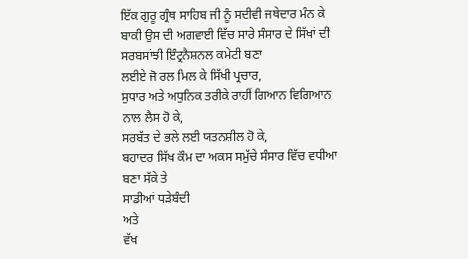ਇੱਕ ਗੁਰੂ ਗ੍ਰੰਥ ਸਾਹਿਬ ਜੀ ਨੂੰ ਸਦੀਵੀ ਜਥੇਦਾਰ ਮੰਨ ਕੇ
ਬਾਕੀ ਉਸ ਦੀ ਅਗਵਾਈ ਵਿੱਚ ਸਾਰੇ ਸੰਸਾਰ ਦੇ ਸਿੱਖਾਂ ਦੀ ਸਰਬਸਾਂਝੀ ਇੰਟ੍ਰਨੈਸ਼ਨਲ ਕਮੇਟੀ ਬਣਾ
ਲਈਏ ਜੋ ਰਲ ਮਿਲ ਕੇ ਸਿੱਖੀ ਪ੍ਰਚਾਰ,
ਸੁਧਾਰ ਅਤੇ ਅਧੁਨਿਕ ਤਰੀਕੇ ਰਾਹੀਂ ਗਿਆਨ ਵਿਗਿਆਨ ਨਾਲ ਲੈਸ ਹੋ ਕੇ,
ਸਰਬੱਤ ਦੇ ਭਲੇ ਲਈ ਯਤਨਸ਼ੀਲ ਹੋ ਕੇ,
ਬਹਾਦਰ ਸਿੱਖ ਕੌਮ ਦਾ ਅਕਸ ਸਮੁੱਚੇ ਸੰਸਾਰ ਵਿੱਚ ਵਧੀਆ ਬਣਾ ਸੱਕੇ ਤੇ
ਸਾਡੀਆਂ ਧੜੇਬੰਦੀ
ਅਤੇ
ਵੱਖ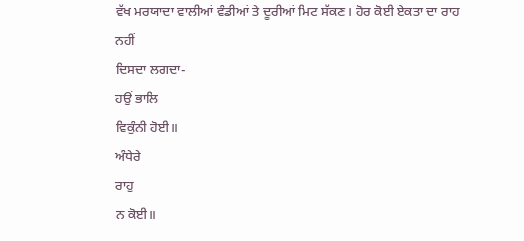ਵੱਖ ਮਰਯਾਦਾ ਵਾਲੀਆਂ ਵੰਡੀਆਂ ਤੇ ਦੂਰੀਆਂ ਮਿਟ ਸੱਕਣ। ਹੋਰ ਕੋਈ ਏਕਤਾ ਦਾ ਰਾਹ ਨਹੀਂ
ਦਿਸਦਾ ਲਗਦਾ-
ਹਉਂ ਭਾਲਿ
ਵਿਕੁੰਨੀ ਹੋਈ॥
ਅੰਧੇਰੇ
ਰਾਹੁ
ਨ ਕੋਈ॥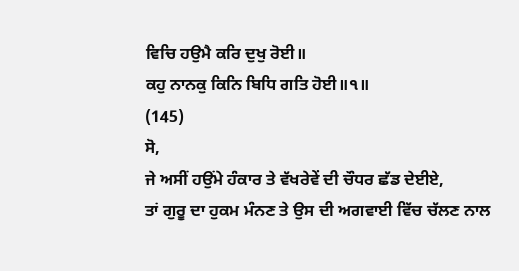ਵਿਚਿ ਹਉਮੈ ਕਰਿ ਦੁਖੁ ਰੋਈ॥
ਕਹੁ ਨਾਨਕੁ ਕਿਨਿ ਬਿਧਿ ਗਤਿ ਹੋਈ॥੧॥
(145)
ਸੋ,
ਜੇ ਅਸੀਂ ਹਉਂਮੇ ਹੰਕਾਰ ਤੇ ਵੱਖਰੇਵੇਂ ਦੀ ਚੌਧਰ ਛੱਡ ਦੇਈਏ,
ਤਾਂ ਗੁਰੂ ਦਾ ਹੁਕਮ ਮੰਨਣ ਤੇ ਉਸ ਦੀ ਅਗਵਾਈ ਵਿੱਚ ਚੱਲਣ ਨਾਲ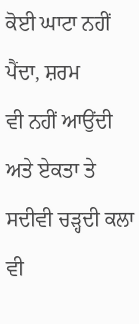ਕੋਈ ਘਾਟਾ ਨਹੀਂ ਪੈਂਦਾ, ਸ਼ਰਮ
ਵੀ ਨਹੀਂ ਆਉਂਦੀ ਅਤੇ ਏਕਤਾ ਤੇ ਸਦੀਵੀ ਚੜ੍ਹਦੀ ਕਲਾ ਵੀ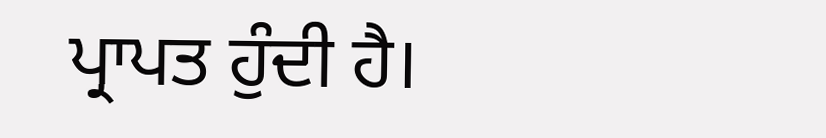ਪ੍ਰਾਪਤ ਹੁੰਦੀ ਹੈ।